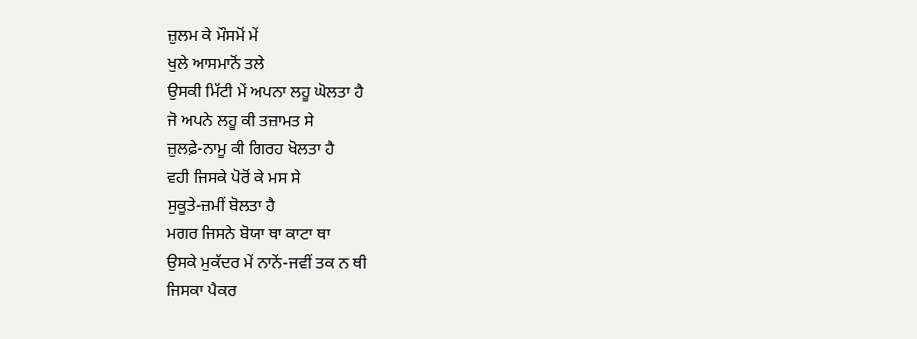ਜ਼ੁਲਮ ਕੇ ਮੌਸਮੋਂ ਮੇਂ
ਖੁਲੇ ਆਸਮਾਨੋਂ ਤਲੇ
ਉਸਕੀ ਮਿੱਟੀ ਮੇਂ ਅਪਨਾ ਲਹੂ ਘੋਲਤਾ ਹੈ
ਜੋ ਅਪਨੇ ਲਹੂ ਕੀ ਤਜ਼ਾਮਤ ਸੇ
ਜ਼ੁਲਫ਼ੇ-ਨਾਮੂ ਕੀ ਗਿਰਹ ਖੋਲਤਾ ਹੈ
ਵਹੀ ਜਿਸਕੇ ਪੋਰੋਂ ਕੇ ਮਸ ਸੇ
ਸੁਕੂਤੇ-ਜ਼ਮੀਂ ਬੋਲਤਾ ਹੈ
ਮਗਰ ਜਿਸਨੇ ਬੋਯਾ ਥਾ ਕਾਟਾ ਥਾ
ਉਸਕੇ ਮੁਕੱਦਰ ਮੇਂ ਨਾਨੇਂ-ਜਵੀਂ ਤਕ ਨ ਥੀ
ਜਿਸਕਾ ਪੈਕਰ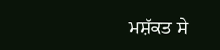ਮਸ਼ੱਕਤ ਸੇ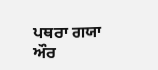ਪਥਰਾ ਗਯਾ
ਔਰ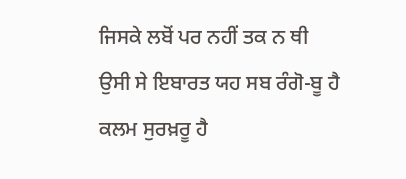ਜਿਸਕੇ ਲਬੋਂ ਪਰ ਨਹੀਂ ਤਕ ਨ ਥੀ
ਉਸੀ ਸੇ ਇਬਾਰਤ ਯਹ ਸਬ ਰੰਗੋ-ਬੂ ਹੈ
ਕਲਮ ਸੁਰਖ਼ਰੂ ਹੈ